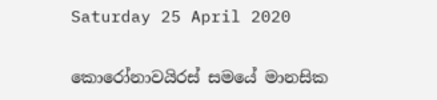Saturday 25 April 2020

කොරෝනාවයිරස් සමයේ මානසික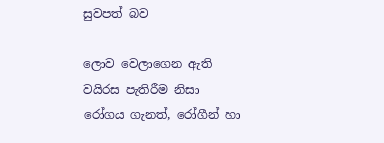සුවපත් බව

ලොව වෙලාගෙන ඇති වයිරස පැතිරීම නිසා රෝගය ගැනත්, රෝගීන් හා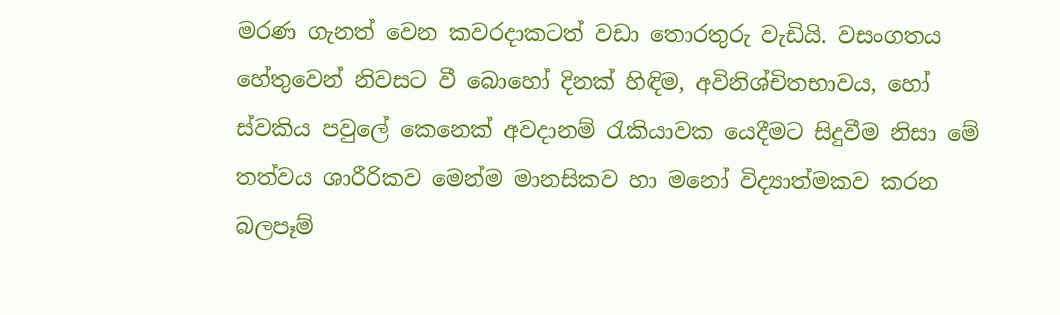මරණ ගැනත් වෙන කවරදාකටත් වඩා තොරතුරු වැඩියි. වසංගතය හේතුවෙන් නිවසට වී බොහෝ දිනක් හිඳිම, අවිනිශ්චිතභාවය, හෝ ස්වකිය පවුලේ කෙනෙක් අවදානම් රැකියාවක යෙදීමට සිදුවීම නිසා මේ තත්වය ශාරීරිකව මෙන්ම මානසිකව හා මනෝ විද්‍යාත්මකව කරන බලපෑම්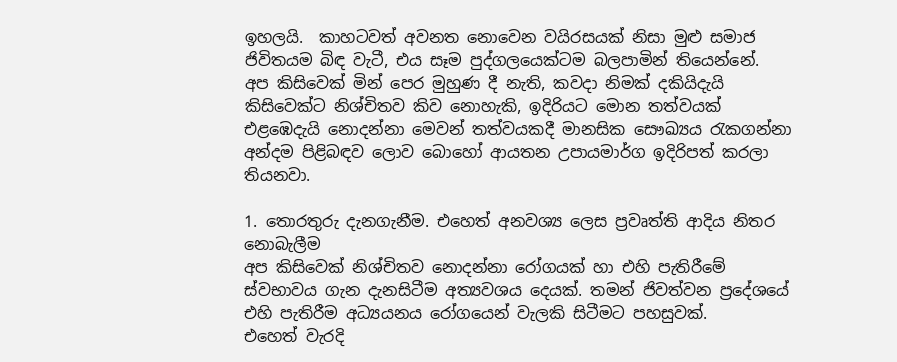ඉහලයි.  කාහටවත් අවනත නොවෙන වයිරසයක් නිසා මුළු සමාජ ජිවිතයම බිඳ වැටී, එය සෑම පුද්ගලයෙක්ටම බලපාමින් තියෙන්නේ.
අප කිසිවෙක් මින් පෙර මුහුණ දී නැති, කවදා නිමක් දකියිදැයි කිසිවෙක්ට නිශ්චිතව කිව නොහැකි, ඉදිරියට මොන තත්වයක් එළඹෙදැයි නොදන්නා මෙවන් තත්වයකදී මානසික සෞඛ්‍යය රැකගන්නා අන්දම පිළිබඳව ලොව බොහෝ ආයතන උපායමාර්ග ඉදිරිපත් කරලා තියනවා.

1. තොරතුරු දැනගැනීම. එහෙත් අනවශ්‍ය ලෙස ප්‍රවෘත්ති ආදිය නිතර නොබැලීම
අප කිසිවෙක් නිශ්චිතව නොදන්නා රෝගයක් හා එහි පැතිරීමේ ස්වභාවය ගැන දැනසිටීම අත්‍යවශය දෙයක්. තමන් ජිවත්වන ප්‍රදේශයේ එහි පැතිරීම අධ්‍යයනය රෝගයෙන් වැලකි සිටීමට පහසුවක්.
එහෙත් වැරදි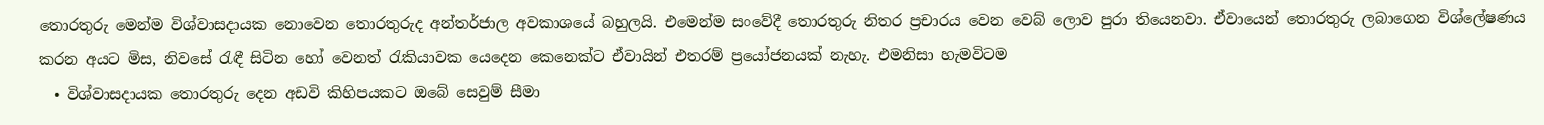තොරතුරු මෙන්ම විශ්වාසදායක නොවෙන තොරතුරුද අන්තර්ජාල අවකාශයේ බහුලයි. එමෙන්ම සංවේදී තොරතුරු නිතර ප්‍රචාරය වෙන වෙබ් ලොව පුරා තියෙනවා. ඒවායෙන් තොරතුරු ලබාගෙන විශ්ලේෂණය කරන අයට මිස, නිවසේ රැඳී සිටින හෝ වෙනත් රැකියාවක යෙදෙන කෙනෙක්ට ඒවායින් එතරම් ප්‍රයෝජනයක් නැහැ. එමනිසා හැමවිටම
  • විශ්වාසදායක තොරතුරු දෙන අඩවි කිහිපයකට ඔබේ සෙවුම් සීමා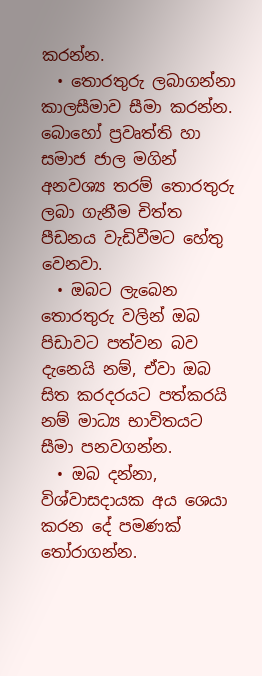කරන්න.
  • තොරතුරු ලබාගන්නා කාලසීමාව සීමා කරන්න. බොහෝ ප්‍රවෘත්ති හා සමාජ ජාල මගින් අනවශ්‍ය තරම් තොරතුරු ලබා ගැනීම චිත්ත පීඩනය වැඩිවීමට හේතු වෙනවා.
  • ඔබට ලැබෙන තොරතුරු වලින් ඔබ පිඩාවට පත්වන බව දැනෙයි නම්, ඒවා ඔබ සිත කරදරයට පත්කරයි නම් මාධ්‍ය භාවිතයට සීමා පනවගන්න.
  • ඔබ දන්නා, විශ්වාසදායක අය ශෙයා කරන දේ පමණක් තෝරාගන්න.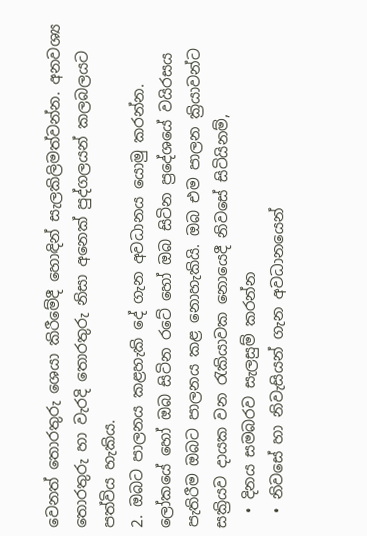වෙනත් තොරතුරු ශෙයා කිරීමේදී හොඳින් සැලකිලිමත්වන්න. අනවශ්‍ය තොරතුරු හා වැරදි තොරතුරු නිසා අනෙක් පුද්ගලයන් කලබලයට පත්විය හැකිය.
2. ඔබට පාලනය කළහැකි දේ ගැන අවධානය යොමු කරන්න.
ලෝකයේ හෝ ඔබ සිටින රටේ හෝ ඔබ සිටින ප්‍රදේශයේ වයිරසය පැතිරීම ඔබට පාලනය කළ නොහැකියි. ඔබ එම පාලන ක්‍රියාවන්ට සක්‍රියව දායක වන රැකියාවක නොයෙදී නිවසේ සිටියිනම්,
  • දිනය සමබරව සැලසුම් කරන්න
  • නිවසේ හා නිවැසියන් ගැන අවධානයෙන්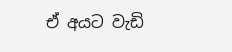ඒ අයට වැඩි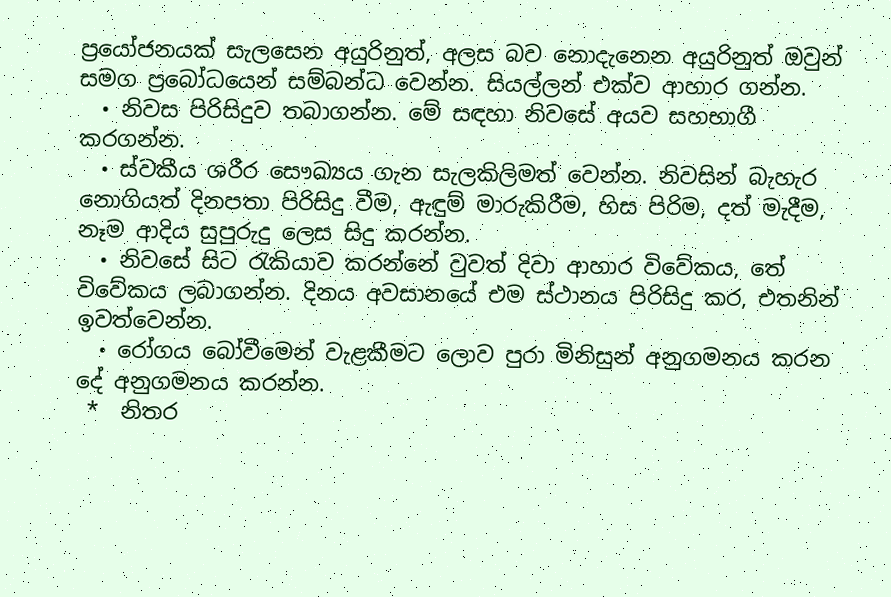ප්‍රයෝජනයක් සැලසෙන අයුරිනුත්, අලස බව නොදැනෙන අයුරිනුත් ඔවුන් සමග ප්‍රබෝධයෙන් සම්බන්ධ වෙන්න. සියල්ලන් එක්ව ආහාර ගන්න.
  • නිවස පිරිසිදුව තබාගන්න. මේ සඳහා නිවසේ අයව සහභාගී කරගන්න.
  • ස්වකීය ශරීර සෞඛ්‍යය ගැන සැලකිලිමත් වෙන්න. නිවසින් බැහැර නොගියත් දිනපතා පිරිසිදු වීම, ඇඳුම් මාරුකිරීම, හිස පිරිම, දත් මැදීම, නෑම ආදිය සුපුරුදු ලෙස සිදු කරන්න.
  • නිවසේ සිට රැකියාව කරන්නේ වුවත් දිවා ආහාර විවේකය, තේ විවේකය ලබාගන්න. දිනය අවසානයේ එම ස්ථානය පිරිසිදු කර, එතනින් ඉවත්වෙන්න.
  • රෝගය බෝවීමෙන් වැළකීමට ලොව පුරා මිනිසුන් අනුගමනය කරන දේ අනුගමනය කරන්න.
 *  නිතර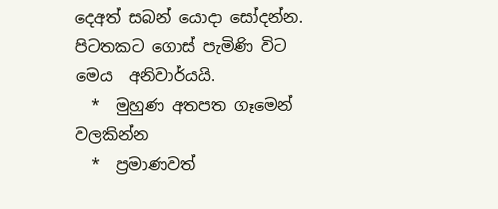දෙඅත් සබන් යොදා සෝදන්න. පිටතකට ගොස් පැමිණි විට මෙය  අනිවාර්යයි.
  *  මුහුණ අතපත ගෑමෙන් වලකින්න
  *  ප්‍රමාණවත්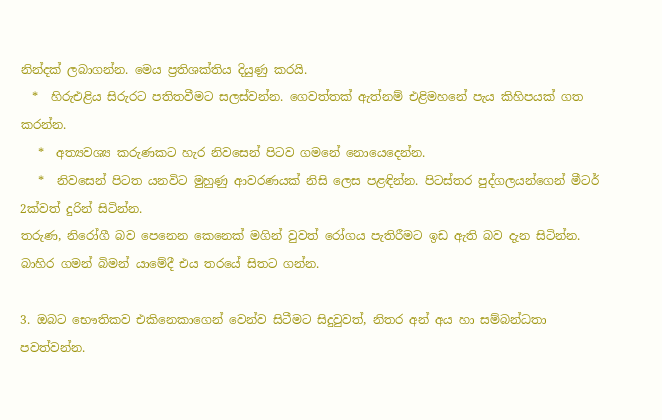නින්දක් ලබාගන්න. මෙය ප්‍රතිශක්තිය දියුණු කරයි.
  *  හිරුඑළිය සිරුරට පතිතවීමට සලස්වන්න. ගෙවත්තක් ඇත්නම් එළිමහනේ පැය කිහිපයක් ගත කරන්න.
   *  අත්‍යවශ්‍ය කරුණකට හැර නිවසෙන් පිටව ගමනේ නොයෙදෙන්න.
   *  නිවසෙන් පිටත යනවිට මුහුණු ආවරණයක් නිසි ලෙස පළඳින්න. පිටස්තර පුද්ගලයන්ගෙන් මීටර් 2ක්වත් දුරින් සිටින්න.
තරුණ, නිරෝගී බව පෙනෙන කෙනෙක් මගින් වුවත් රෝගය පැතිරීමට ඉඩ ඇති බව දැන සිටින්න. බාහිර ගමන් බිමන් යාමේදී එය තරයේ සිතට ගන්න.

3. ඔබට භෞතිකව එකිනෙකාගෙන් වෙන්ව සිටීමට සිදුවුවත්, නිතර අන් අය හා සම්බන්ධතා පවත්වන්න.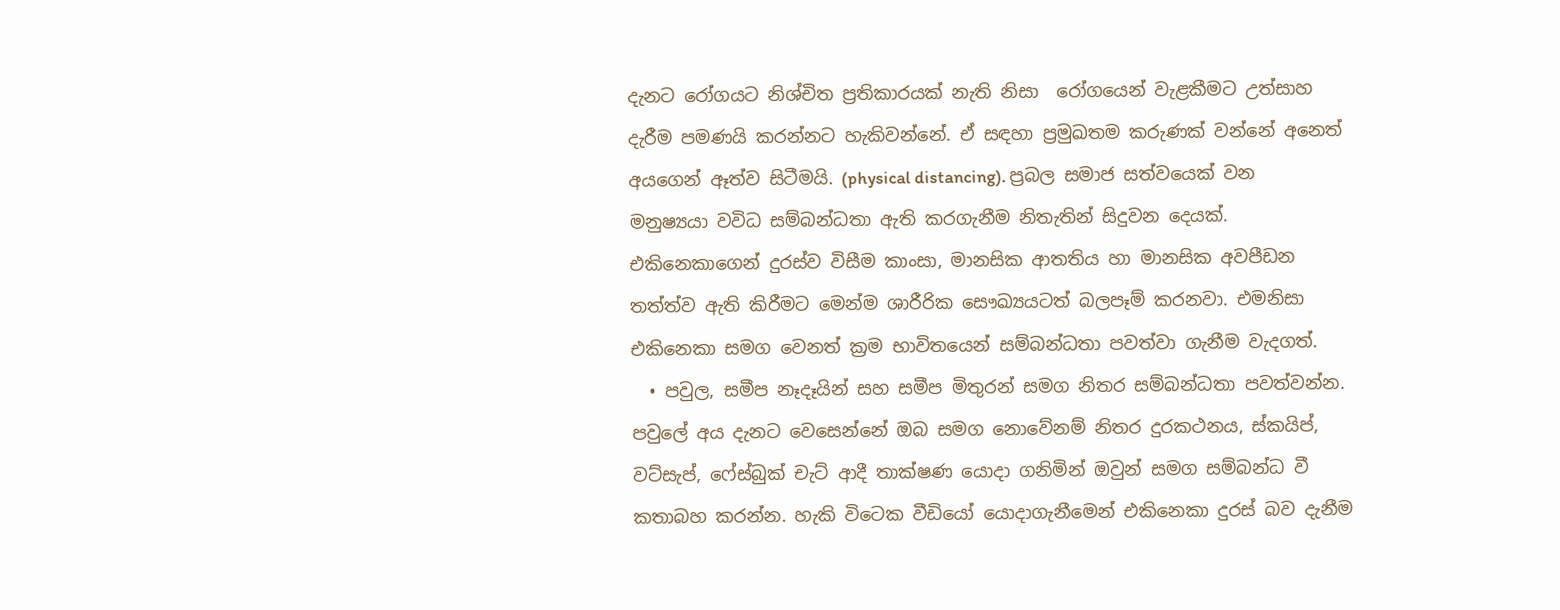දැනට රෝගයට නිශ්චිත ප්‍රතිකාරයක් නැති නිසා  රෝගයෙන් වැළකීමට උත්සාහ දැරීම පමණයි කරන්නට හැකිවන්නේ. ඒ සඳහා ප්‍රමුඛතම කරුණක් වන්නේ අනෙත් අයගෙන් ඈත්ව සිටීමයි. (physical distancing). ප්‍රබල සමාජ සත්වයෙක් වන මනුෂ්‍යයා වවිධ සම්බන්ධතා ඇති කරගැනීම නිතැතින් සිදුවන දෙයක්. එකිනෙකාගෙන් දුරස්ව විසීම කාංසා, මානසික ආතතිය හා මානසික අවපීඩන තත්ත්ව ඇති කිරීමට මෙන්ම ශාරීරික සෞඛ්‍යයටත් බලපෑම් කරනවා. එමනිසා එකිනෙකා සමග වෙනත් ක්‍රම භාවිතයෙන් සම්බන්ධතා පවත්වා ගැනීම වැදගත්.
  • පවුල, සමීප නෑදෑයින් සහ සමීප මිතුරන් සමග නිතර සම්බන්ධතා පවත්වන්න. පවුලේ අය දැනට වෙසෙන්නේ ඔබ සමග නොවේනම් නිතර දුරකථනය, ස්කයිප්, වට්සැප්, ෆේස්බුක් චැට් ආදී තාක්ෂණ යොදා ගනිමින් ඔවුන් සමග සම්බන්ධ වී කතාබහ කරන්න. හැකි විටෙක වීඩියෝ යොදාගැනීමෙන් එකිනෙකා දුරස් බව දැනීම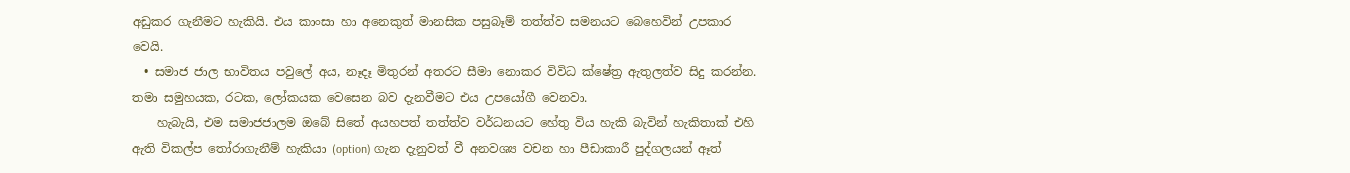අඩුකර ගැනීමට හැකියි. එය කාංසා හා අනෙකුත් මානසික පසුබෑම් තත්ත්ව සමනයට බෙහෙවින් උපකාර වෙයි.
  • සමාජ ජාල භාවිතය පවුලේ අය, නෑදෑ මිතුරන් අතරට සීමා නොකර විවිධ ක්ෂේත්‍ර ඇතුලත්ව සිදු කරන්න.  තමා සමුහයක, රටක, ලෝකයක වෙසෙන බව දැනවීමට එය උපයෝගී වෙනවා.
    හැබැයි, එම සමාජජාලම ඔබේ සිතේ අයහපත් තත්ත්ව වර්ධනයට හේතු විය හැකි බැවින් හැකිතාක් එහි ඇති විකල්ප තෝරාගැනීම් හැකියා (option) ගැන දැනුවත් වී අනවශ්‍ය වචන හා පීඩාකාරී පුද්ගලයන් ඈත්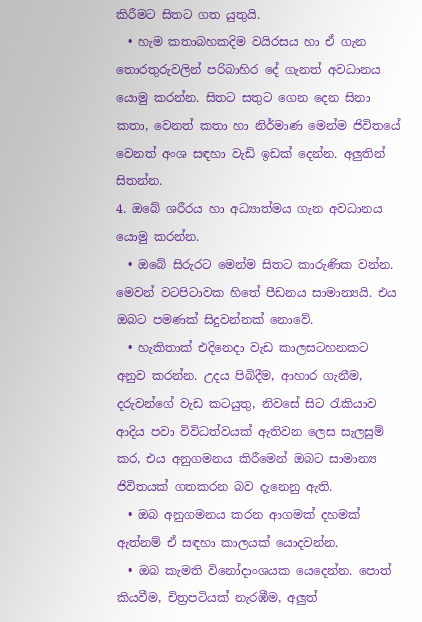කිරීමට සිතට ගත යුතුයි.
  • හැම කතාබහකදිම වයිරසය හා ඒ ගැන තොරතුරුවලින් පරිබාහිර දේ ගැනත් අවධානය යොමු කරන්න. සිතට සතුට ගෙන දෙන සිනා කතා, වෙනත් කතා හා නිර්මාණ මෙන්ම ජිවිතයේ වෙනත් අංශ සඳහා වැඩි ඉඩක් දෙන්න. අලුතින් සිතන්න.
4. ඔබේ ශරීරය හා අධ්‍යාත්මය ගැන අවධානය යොමු කරන්න.
  • ඔබේ සිරුරට මෙන්ම සිතට කාරුණික වන්න. මෙවන් වටපිටාවක හිතේ පීඩනය සාමාන්‍යයි. එය ඔබට පමණක් සිදුවන්නක් නොවේ.
  • හැකිතාක් එදිනෙදා වැඩ කාලසටහනකට අනුව කරන්න. උදය පිබිදීම, ආහාර ගැනීම, දරුවන්ගේ වැඩ කටයුතු, නිවසේ සිට රැකියාව ආදිය පවා විවිධත්වයක් ඇතිවන ලෙස සැලසුම් කර, එය අනුගමනය කිරීමෙන් ඔබට සාමාන්‍ය ජිවිතයක් ගතකරන බව දැනෙනු ඇති.
  • ඔබ අනුගමනය කරන ආගමක් දහමක් ඇත්නම් ඒ සඳහා කාලයක් යොදවන්න.
  • ඔබ කැමති විනෝදාංශයක යෙදෙන්න. පොත් කියවීම, චිත්‍රපටියක් නැරඹීම, අලුත්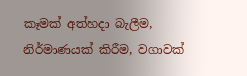කෑමක් අත්හදා බැලීම, නිර්මාණයක් කිරීම, වගාවක්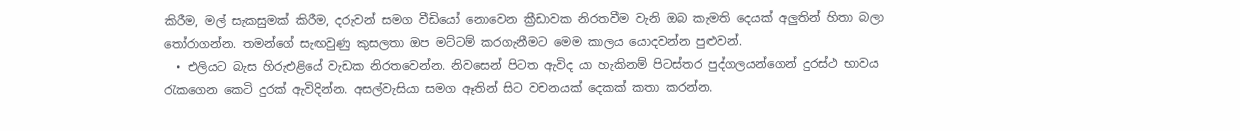කිරීම, මල් සැකසුමක් කිරීම, දරුවන් සමග වීඩියෝ නොවෙන ක්‍රීඩාවක නිරතවීම වැනි ඔබ කැමති දෙයක් අලුතින් හිතා බලා තෝරාගන්න. තමන්ගේ සැඟවුණු කුසලතා ඔප මට්ටම් කරගැනීමට මෙම කාලය යොදවන්න පුළුවන්.
  • එලියට බැස හිරුඑළියේ වැඩක නිරතවෙන්න. නිවසෙන් පිටත ඇවිද යා හැකිනම් පිටස්තර පුද්ගලයන්ගෙන් දුරස්ථ භාවය රැකගෙන කෙටි දුරක් ඇවිදින්න. අසල්වැසියා සමග ඈතින් සිට වචනයක් දෙකක් කතා කරන්න.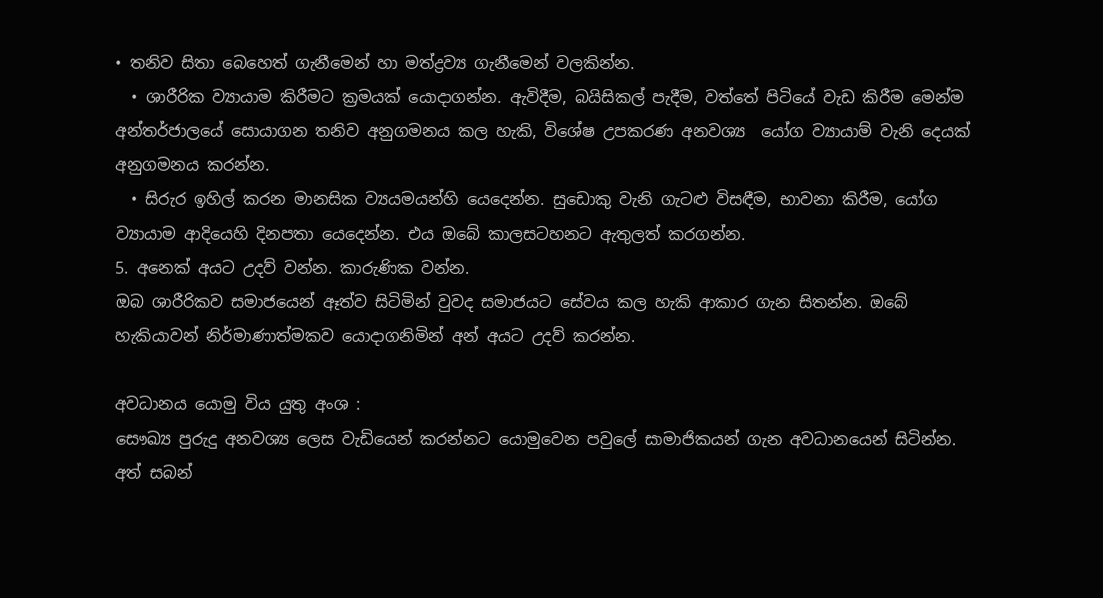• තනිව සිතා බෙහෙත් ගැනීමෙන් හා මත්ද්‍රව්‍ය ගැනීමෙන් වලකින්න.
  • ශාරීරික ව්‍යායාම කිරීමට ක්‍රමයක් යොදාගන්න. ඇවිදීම, බයිසිකල් පැදීම, වත්තේ පිටියේ වැඩ කිරීම මෙන්ම අන්තර්ජාලයේ සොයාගන තනිව අනුගමනය කල හැකි, විශේෂ උපකරණ අනවශ්‍ය  යෝග ව්‍යායාම් වැනි දෙයක් අනුගමනය කරන්න.
  • සිරුර ඉහිල් කරන මානසික ව්‍යයමයන්හි යෙදෙන්න. සුඩොකු වැනි ගැටළු විසඳීම, භාවනා කිරීම, යෝග ව්‍යායාම ආදියෙහි දිනපතා යෙදෙන්න. එය ඔබේ කාලසටහනට ඇතුලත් කරගන්න.
5. අනෙක් අයට උදව් වන්න. කාරුණික වන්න.
ඔබ ශාරීරිකව සමාජයෙන් ඈත්ව සිටිමින් වුවද සමාජයට සේවය කල හැකි ආකාර ගැන සිතන්න. ඔබේ හැකියාවන් නිර්මාණාත්මකව යොදාගනිමින් අන් අයට උදව් කරන්න.

අවධානය යොමු විය යුතු අංශ :
සෞඛ්‍ය පුරුදු අනවශ්‍ය ලෙස වැඩියෙන් කරන්නට යොමුවෙන පවුලේ සාමාජිකයන් ගැන අවධානයෙන් සිටින්න. අත් සබන්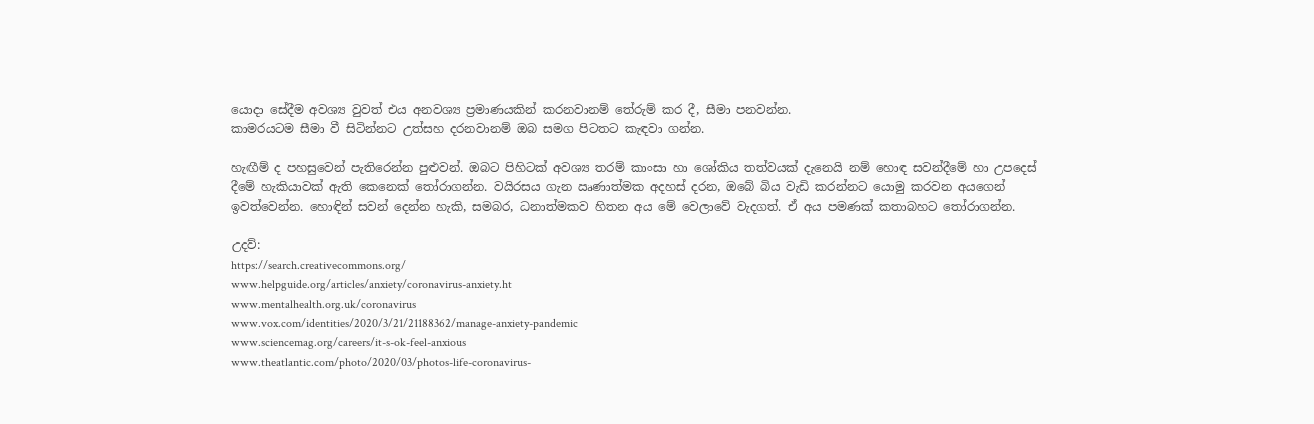යොදා සේදීම අවශ්‍ය වුවත් එය අනවශ්‍ය ප්‍රමාණයකින් කරනවානම් තේරුම් කර දී, සීමා පනවන්න.
කාමරයටම සීමා වී සිටින්නට උත්සහ දරනවානම් ඔබ සමග පිටතට කැඳවා ගන්න.

හැඟීම් ද පහසුවෙන් පැතිරෙන්න පුළුවන්. ඔබට පිහිටක් අවශ්‍ය තරම් කාංසා හා ශෝකිය තත්වයක් දැනෙයි නම් හොඳ සවන්දීමේ හා උපදෙස් දීමේ හැකියාවක් ඇති කෙනෙක් තෝරාගන්න. වයිරසය ගැන ඍණාත්මක අදහස් දරන, ඔබේ බිය වැඩි කරන්නට යොමු කරවන අයගෙන් ඉවත්වෙන්න. හොඳින් සවන් දෙන්න හැකි, සමබර, ධනාත්මකව හිතන අය මේ වෙලාවේ වැදගත්. ඒ අය පමණක් කතාබහට තෝරාගන්න.

උදව්:
https://search.creativecommons.org/
www.helpguide.org/articles/anxiety/coronavirus-anxiety.ht
www.mentalhealth.org.uk/coronavirus
www.vox.com/identities/2020/3/21/21188362/manage-anxiety-pandemic
www.sciencemag.org/careers/it-s-ok-feel-anxious
www.theatlantic.com/photo/2020/03/photos-life-coronavirus-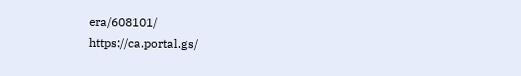era/608101/
https://ca.portal.gs/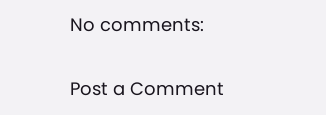No comments:

Post a Comment